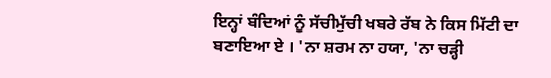ਇਨ੍ਹਾਂ ਬੰਦਿਆਂ ਨੂੰ ਸੱਚੀਮੁੱਚੀ ਖਬਰੇ ਰੱਬ ਨੇ ਕਿਸ ਮਿੱਟੀ ਦਾ ਬਣਾਇਆ ਏ । 'ਨਾ ਸ਼ਰਮ ਨਾ ਹਯਾ, 'ਨਾ ਚੜ੍ਹੀ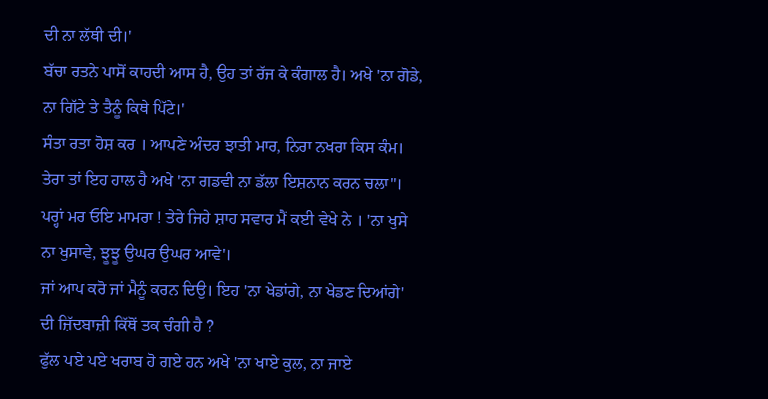ਦੀ ਨਾ ਲੱਥੀ ਦੀ।'
ਬੱਚਾ ਰਤਨੇ ਪਾਸੋਂ ਕਾਹਦੀ ਆਸ ਹੈ, ਉਹ ਤਾਂ ਰੱਜ ਕੇ ਕੰਗਾਲ ਹੈ। ਅਖੇ 'ਨਾ ਗੋਡੇ, ਨਾ ਗਿੱਟੇ ਤੇ ਤੈਨੂੰ ਕਿਥੇ ਪਿੱਟੇ।'
ਸੰਤਾ ਰਤਾ ਹੋਸ਼ ਕਰ । ਆਪਣੇ ਅੰਦਰ ਝਾਤੀ ਮਾਰ, ਨਿਰਾ ਨਖਰਾ ਕਿਸ ਕੰਮ। ਤੇਰਾ ਤਾਂ ਇਹ ਹਾਲ ਹੈ ਅਖੇ 'ਨਾ ਗਡਵੀ ਨਾ ਡੱਲਾ ਇਸ਼ਨਾਨ ਕਰਨ ਚਲਾ"।
ਪਰ੍ਹਾਂ ਮਰ ਓਇ ਮਾਮਰਾ ! ਤੇਰੇ ਜਿਹੇ ਸ਼ਾਹ ਸਵਾਰ ਮੈਂ ਕਈ ਵੇਖੇ ਨੇ । 'ਨਾ ਖੁਸੇ ਨਾ ਖੁਸਾਵੇ, ਝੂਝੂ ਉਘਰ ਉਘਰ ਆਵੇ'।
ਜਾਂ ਆਪ ਕਰੋ ਜਾਂ ਮੈਨੂੰ ਕਰਨ ਦਿਉ। ਇਹ 'ਨਾ ਖੇਡਾਂਗੇ, ਨਾ ਖੇਡਣ ਦਿਆਂਗੇ' ਦੀ ਜ਼ਿੱਦਬਾਜ਼ੀ ਕਿੱਥੋਂ ਤਕ ਚੰਗੀ ਹੈ ?
ਫੁੱਲ ਪਏ ਪਏ ਖਰਾਬ ਹੋ ਗਏ ਹਨ ਅਖੇ 'ਨਾ ਖਾਏ ਕੁਲ, ਨਾ ਜਾਏ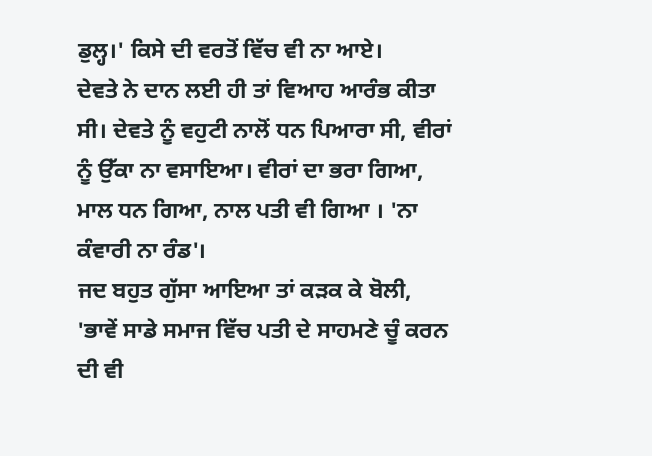ਡੁਲ੍ਹ।' ਕਿਸੇ ਦੀ ਵਰਤੋਂ ਵਿੱਚ ਵੀ ਨਾ ਆਏ।
ਦੇਵਤੇ ਨੇ ਦਾਨ ਲਈ ਹੀ ਤਾਂ ਵਿਆਹ ਆਰੰਭ ਕੀਤਾ ਸੀ। ਦੇਵਤੇ ਨੂੰ ਵਹੁਟੀ ਨਾਲੋਂ ਧਨ ਪਿਆਰਾ ਸੀ, ਵੀਰਾਂ ਨੂੰ ਉੱਕਾ ਨਾ ਵਸਾਇਆ। ਵੀਰਾਂ ਦਾ ਭਰਾ ਗਿਆ, ਮਾਲ ਧਨ ਗਿਆ, ਨਾਲ ਪਤੀ ਵੀ ਗਿਆ । 'ਨਾ ਕੰਵਾਰੀ ਨਾ ਰੰਡ'।
ਜਦ ਬਹੁਤ ਗੁੱਸਾ ਆਇਆ ਤਾਂ ਕੜਕ ਕੇ ਬੋਲੀ, 'ਭਾਵੇਂ ਸਾਡੇ ਸਮਾਜ ਵਿੱਚ ਪਤੀ ਦੇ ਸਾਹਮਣੇ ਚੂੰ ਕਰਨ ਦੀ ਵੀ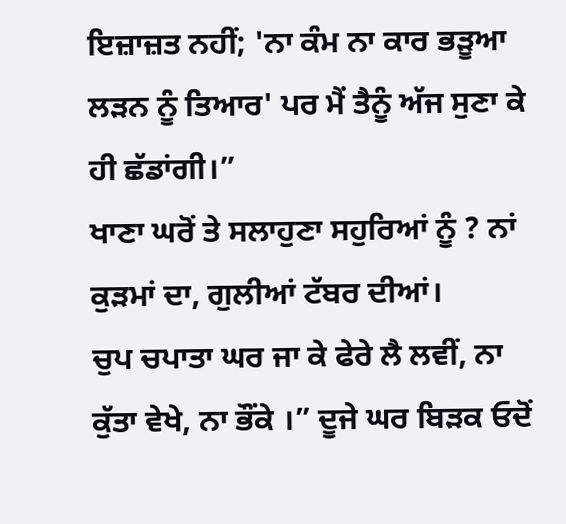ਇਜ਼ਾਜ਼ਤ ਨਹੀਂ; 'ਨਾ ਕੰਮ ਨਾ ਕਾਰ ਭੜੂਆ ਲੜਨ ਨੂੰ ਤਿਆਰ' ਪਰ ਮੈਂ ਤੈਨੂੰ ਅੱਜ ਸੁਣਾ ਕੇ ਹੀ ਛੱਡਾਂਗੀ।”
ਖਾਣਾ ਘਰੋਂ ਤੇ ਸਲਾਹੁਣਾ ਸਹੁਰਿਆਂ ਨੂੰ ? ਨਾਂ ਕੁੜਮਾਂ ਦਾ, ਗੁਲੀਆਂ ਟੱਬਰ ਦੀਆਂ।
ਚੁਪ ਚਪਾਤਾ ਘਰ ਜਾ ਕੇ ਫੇਰੇ ਲੈ ਲਵੀਂ, ਨਾ ਕੁੱਤਾ ਵੇਖੇ, ਨਾ ਭੌਂਕੇ ।” ਦੂਜੇ ਘਰ ਬਿੜਕ ਓਦੋਂ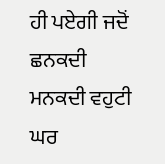ਹੀ ਪਏਗੀ ਜਦੋਂ ਛਨਕਦੀ ਮਨਕਦੀ ਵਹੁਟੀ ਘਰ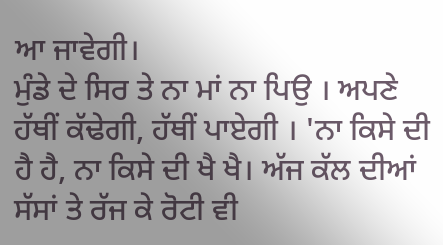ਆ ਜਾਵੇਗੀ।
ਮੁੰਡੇ ਦੇ ਸਿਰ ਤੇ ਨਾ ਮਾਂ ਨਾ ਪਿਉ । ਅਪਣੇ ਹੱਥੀਂ ਕੱਢੇਗੀ, ਹੱਥੀਂ ਪਾਏਗੀ । 'ਨਾ ਕਿਸੇ ਦੀ ਹੈ ਹੈ, ਨਾ ਕਿਸੇ ਦੀ ਖੈ ਖੈ। ਅੱਜ ਕੱਲ ਦੀਆਂ ਸੱਸਾਂ ਤੇ ਰੱਜ ਕੇ ਰੋਟੀ ਵੀ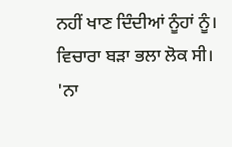ਨਹੀਂ ਖਾਣ ਦਿੰਦੀਆਂ ਨੂੰਹਾਂ ਨੂੰ।
ਵਿਚਾਰਾ ਬੜਾ ਭਲਾ ਲੋਕ ਸੀ। 'ਨਾ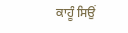ਕਾਹੂੰ ਸਿਉਂ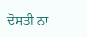ਦੋਸਤੀ ਨਾ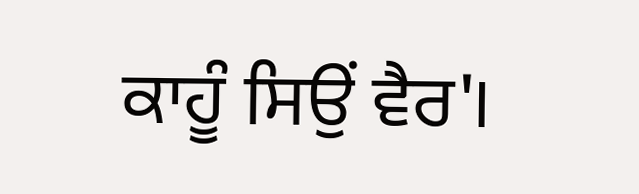ਕਾਹੂੰ ਸਿਉਂ ਵੈਰ'।